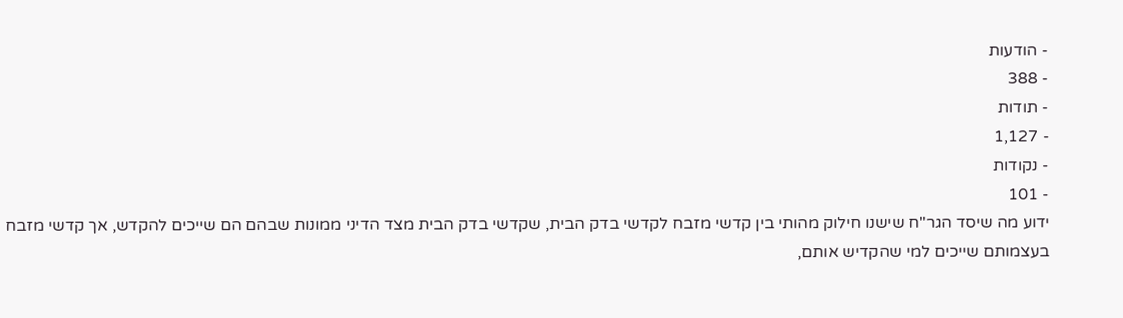- הודעות
- 388
- תודות
- 1,127
- נקודות
- 101
ידוע מה שיסד הגר"ח שישנו חילוק מהותי בין קדשי מזבח לקדשי בדק הבית, שקדשי בדק הבית מצד הדיני ממונות שבהם הם שייכים להקדש, אך קדשי מזבח בעצמותם שייכים למי שהקדיש אותם,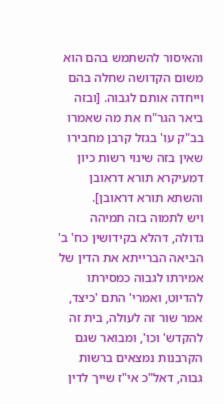והאיסור להשתמש בהם הוא משום הקדושה שחלה בהם וייחדה אותם לגבוה. [ובזה ביאר הגר"ח את מה שאמרו בב"ק עו' בגזל קרבן מחבירו שאין בזה שינוי רשות כיון דמעיקרא תורא דראובן והשתא תורא דראובן].
ויש לתמוה בזה תמיהה גדולה, דהלא בקידושין כח' ב' הביאה הברייתא את הדין של אמירתו לגבוה כמסירתו להדיוט, ואמרי' התם 'כיצד, אמר שור זה לעולה, בית זה להקדש' וכו', ומבואר שגם הקרבנות נמצאים ברשות גבוה, דאל"כ אי"ז שייך לדין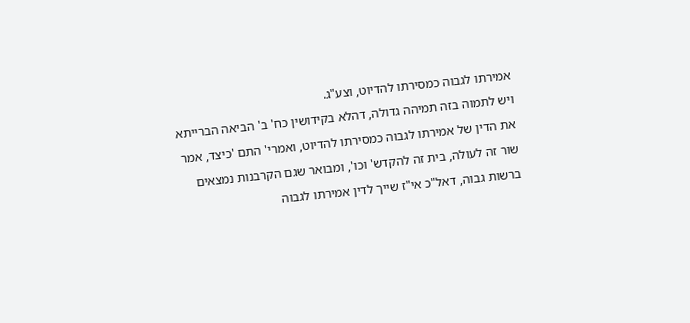אמירתו לגבוה כמסירתו להדיוט, וצע"ג.
ויש לתמוה בזה תמיהה גדולה, דהלא בקידושין כח' ב' הביאה הברייתא את הדין של אמירתו לגבוה כמסירתו להדיוט, ואמרי' התם 'כיצד, אמר שור זה לעולה, בית זה להקדש' וכו', ומבואר שגם הקרבנות נמצאים ברשות גבוה, דאל"כ אי"ז שייך לדין אמירתו לגבוה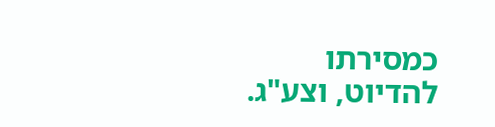כמסירתו להדיוט, וצע"ג.